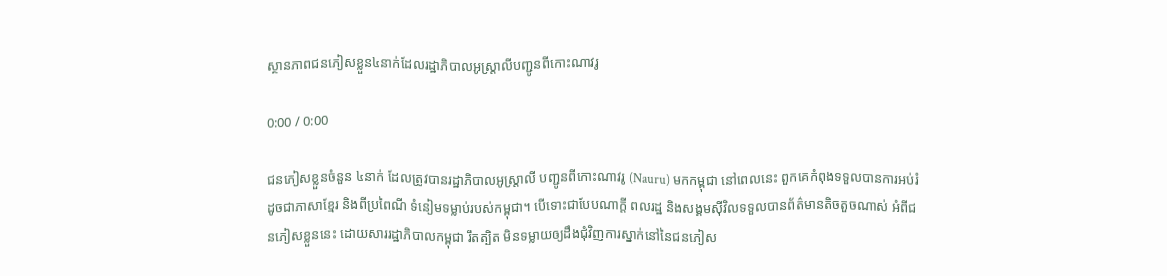ស្ថានភាពជនភៀសខ្លួន៤នាក់ដែលរដ្ឋាភិបាលអូស្ត្រាលីបញ្ជូនពីកោះណាវរូ

0:00 / 0:00

ជនភៀសខ្លួនចំនួន ៤នាក់ ដែលត្រូវបានរដ្ឋាភិបាលអូស្ត្រាលី បញ្ជូនពីកោះណាវរូ (Nauru) មកកម្ពុជា នៅពេលនេះ ពួកគេកំពុងទទួលបានការអប់រំ ដូចជាភាសាខ្មែរ និងពីប្រពៃណី ទំនៀមទម្លាប់របស់កម្ពុជា។ បើទោះជាបែបណាក្តី ពលរដ្ឋ និងសង្គមស៊ីវិលទទួលបានព័ត៌មានតិចតួចណាស់ អំពីជនភៀសខ្លួននេះ ដោយសាររដ្ឋាភិបាលកម្ពុជា រឹតត្បិត មិនទម្លាយឲ្យដឹងជុំវិញការស្នាក់នៅនៃជនភៀស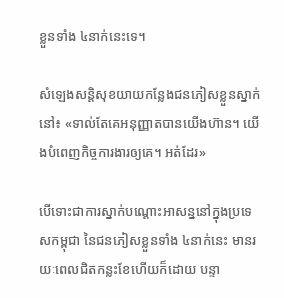ខ្លួនទាំង ៤នាក់នេះទេ។

សំឡេងសន្តិសុខយាយកន្លែងជនភៀសខ្លួនស្នាក់នៅ៖ «ទាល់តែគេអនុញ្ញាតបានយើងហ៊ាន។ យើងបំពេញកិច្ចការងារឲ្យគេ។ អត់ដែរ»

បើទោះជាការស្នាក់បណ្ដោះអាសន្ននៅក្នុងប្រទេសកម្ពុជា នៃជនភៀសខ្លួនទាំង ៤នាក់នេះ មានរយៈពេលជិតកន្លះខែហើយក៏ដោយ បន្ទា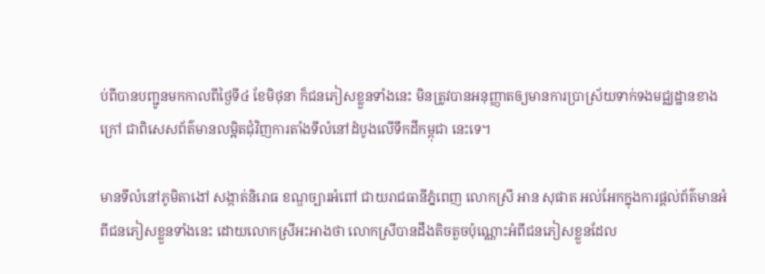ប់ពីបានបញ្ជូនមកកាលពីថ្ងៃទី៤ ខែមិថុនា ក៏ជនភៀសខ្លួនទាំងនេះ មិនត្រូវបានអនុញ្ញាតឲ្យមានការប្រាស្រ័យទាក់ទងមជ្ឈដ្ឋានខាងក្រៅ ជាពិសេសព័ត៌មានលម្អិតជុំវិញការតាំងទីលំនៅដំបូងលើទឹកដីកម្ពុជា នេះទេ។

មានទីលំនៅភូមិតាងៅ សង្កាត់និរោធ ខណ្ឌច្បារអំពៅ ជាយរាជធានីភ្នំពេញ លោកស្រី អាន សុផាត អល់អែកក្នុងការផ្ដល់ព័ត៌មានអំពីជនភៀសខ្លួនទាំងនេះ ដោយលោកស្រីអះអាងថា លោកស្រីបានដឹងតិចតួចប៉ុណ្ណោះអំពីជនភៀសខ្លួនដែល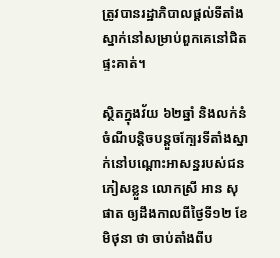ត្រូវបានរដ្ឋាភិបាលផ្ដល់ទីតាំងស្នាក់នៅសម្រាប់ពួកគេនៅជិតផ្ទះគាត់។

ស្ថិតក្នុងវ័យ ៦២ឆ្នាំ និងលក់នំចំណីបន្តិចបន្តួចក្បែរទីតាំងស្នាក់នៅបណ្ដោះអាសន្នរបស់ជនភៀសខ្លួន លោកស្រី អាន សុផាត ឲ្យដឹងកាលពីថ្ងៃទី១២ ខែមិថុនា ថា ចាប់តាំងពីប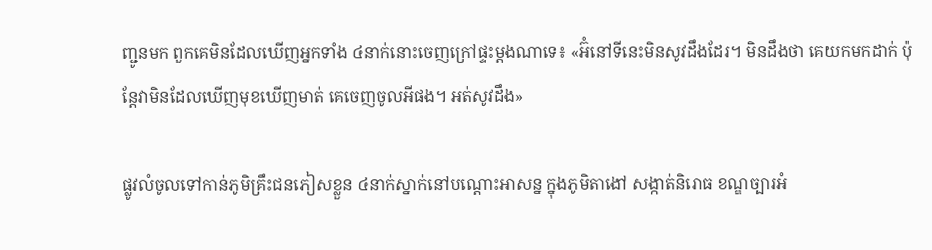ញ្ជូនមក ពួកគេមិនដែលឃើញអ្នកទាំង ៤នាក់នោះចេញក្រៅផ្ទះម្ដងណាទេ៖ «អ៊ំនៅទីនេះមិនសូវដឹងដែរ។ មិនដឹងថា គេយកមកដាក់ ប៉ុន្តែវាមិនដែលឃើញមុខឃើញមាត់ គេចេញចូលអីផង។ អត់សូវដឹង»

ផ្លូវលំចូលទៅកាន់ភូមិគ្រឹះជនភៀសខ្លួន ៤នាក់ស្នាក់នៅបណ្ដោះអាសន្ន ក្នុងភូមិតាងៅ សង្កាត់និរោធ ខណ្ឌច្បារអំ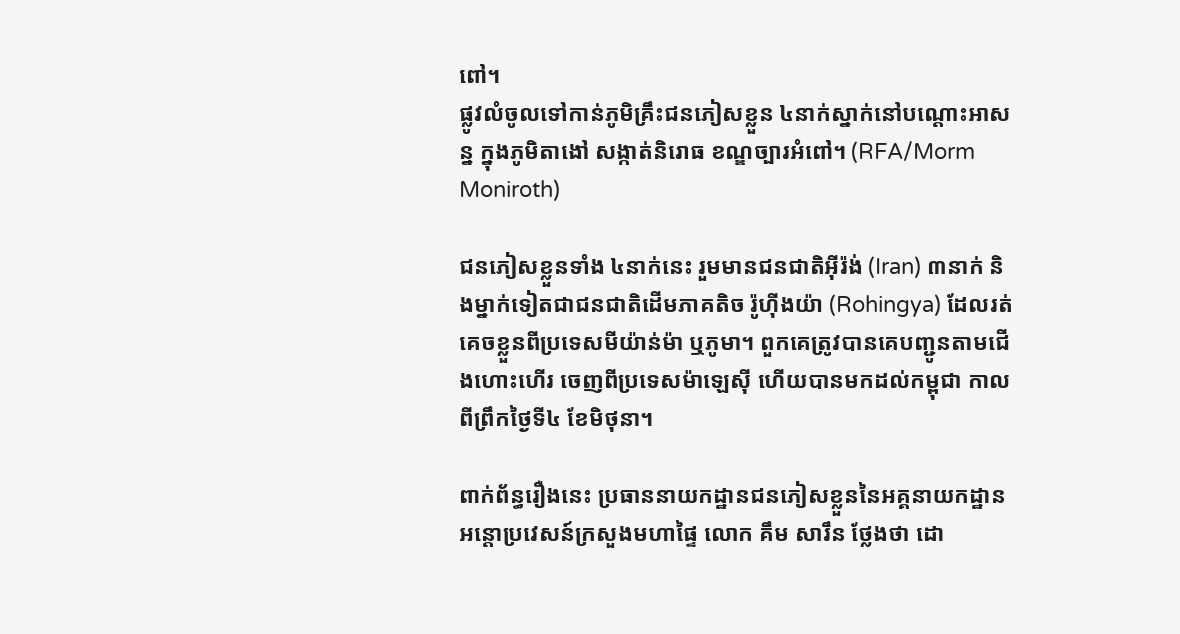ពៅ។
ផ្លូវលំចូលទៅកាន់ភូមិគ្រឹះជនភៀសខ្លួន ៤នាក់ស្នាក់នៅបណ្ដោះអាសន្ន ក្នុងភូមិតាងៅ សង្កាត់និរោធ ខណ្ឌច្បារអំពៅ។ (RFA/Morm Moniroth)

ជនភៀសខ្លួនទាំង ៤នាក់នេះ រួមមានជនជាតិអ៊ីរ៉ង់ (Iran) ៣នាក់ និងម្នាក់ទៀតជាជនជាតិដើមភាគតិច រ៉ូហ៊ីងយ៉ា (Rohingya) ដែលរត់គេចខ្លួនពីប្រទេសមីយ៉ាន់ម៉ា ឬភូមា។ ពួកគេត្រូវបានគេបញ្ជូនតាមជើងហោះហើរ ចេញពីប្រទេសម៉ាឡេស៊ី ហើយបានមកដល់កម្ពុជា កាលពីព្រឹកថ្ងៃទី៤ ខែមិថុនា។

ពាក់ព័ន្ធរឿងនេះ ប្រធាននាយកដ្ឋានជនភៀសខ្លួននៃអគ្គនាយកដ្ឋានអន្តោប្រវេសន៍ក្រសួងមហាផ្ទៃ លោក គឹម សារឹន ថ្លែងថា ដោ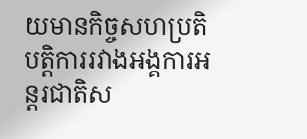យមានកិច្ចសហប្រតិបត្តិការរវាងអង្គការអន្តរជាតិស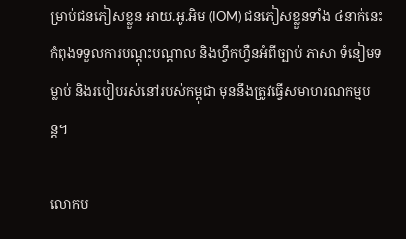ម្រាប់ជនភៀសខ្លួន អាយ.អូ.អិម (IOM) ជនភៀសខ្លួនទាំង ៤នាក់នេះ កំពុងទទួលការបណ្ដុះបណ្ដាល និងហ្វឹកហ្វឺនអំពីច្បាប់ ភាសា ទំនៀមទម្លាប់ និងរបៀបរស់នៅរបស់កម្ពុជា មុននឹងត្រូវធ្វើសមាហរណកម្មបន្ត។

លោកប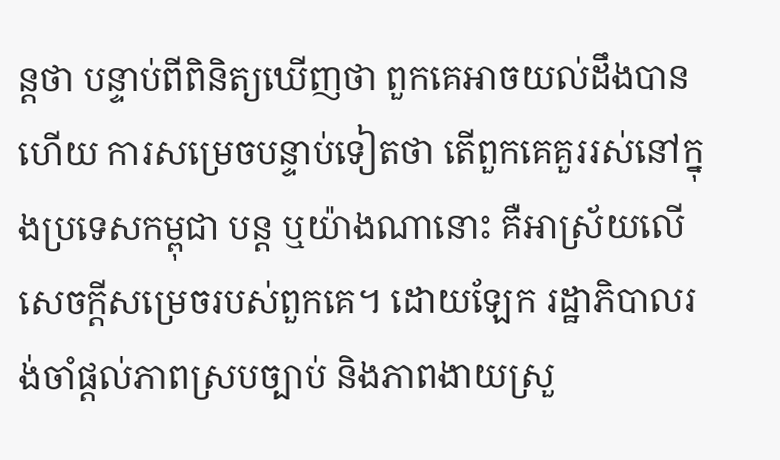ន្តថា បន្ទាប់ពីពិនិត្យឃើញថា ពួកគេអាចយល់ដឹងបានហើយ ការសម្រេចបន្ទាប់ទៀតថា តើពួកគេគួររស់នៅក្នុងប្រទេសកម្ពុជា បន្ត ឬយ៉ាងណានោះ គឺអាស្រ័យលើសេចក្ដីសម្រេចរបស់ពួកគេ។ ដោយឡែក រដ្ឋាភិបាលរង់ចាំផ្ដល់ភាពស្របច្បាប់ និងភាពងាយស្រួ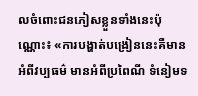លចំពោះជនភៀសខ្លួនទាំងនេះប៉ុណ្ណោះ៖ «ការបង្ហាត់បង្រៀននេះគឺមានអំពីវប្បធម៌ មានអំពីប្រពៃណី ទំនៀមទ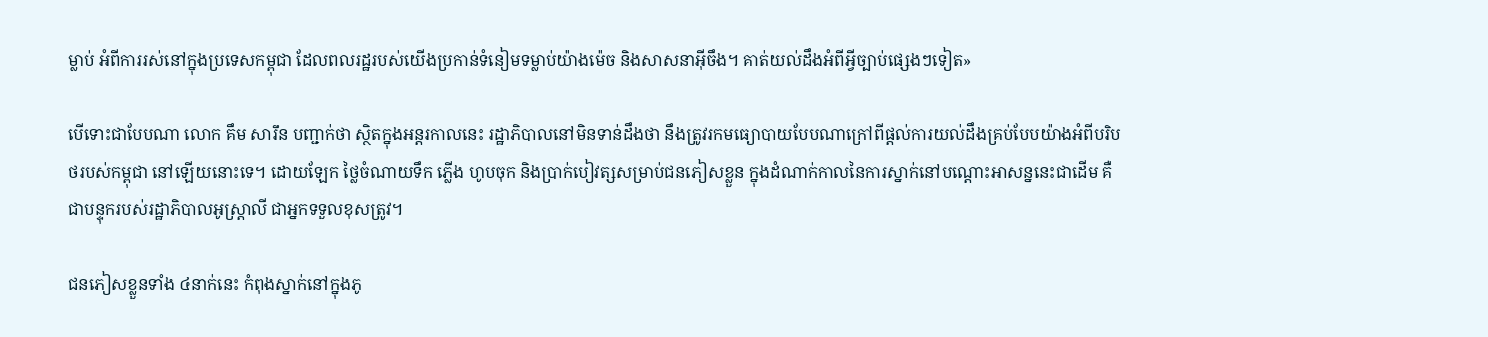ម្លាប់ អំពីការរស់នៅក្នុងប្រទេសកម្ពុជា ដែលពលរដ្ឋរបស់យើងប្រកាន់ទំនៀមទម្លាប់យ៉ាងម៉េច និងសាសនាអ៊ីចឹង។ គាត់យល់ដឹងអំពីអ្វីច្បាប់ផ្សេងៗទៀត»

បើទោះជាបែបណា លោក គឹម សារឹន បញ្ជាក់ថា ស្ថិតក្នុងអន្តរកាលនេះ រដ្ឋាភិបាលនៅមិនទាន់ដឹងថា នឹងត្រូវរកមធ្យោបាយបែបណាក្រៅពីផ្ដល់ការយល់ដឹងគ្រប់បែបយ៉ាងអំពីបរិបថរបស់កម្ពុជា នៅឡើយនោះទេ។ ដោយឡែក ថ្លៃចំណាយទឹក ភ្លើង ហូបចុក និងប្រាក់បៀវត្សសម្រាប់ជនភៀសខ្លួន ក្នុងដំណាក់កាលនៃការស្នាក់នៅបណ្ដោះអាសន្ននេះជាដើម គឺជាបន្ទុករបស់រដ្ឋាភិបាលអូស្ត្រាលី ជាអ្នកទទួលខុសត្រូវ។

ជនភៀសខ្លួនទាំង ៤នាក់នេះ កំពុងស្នាក់នៅក្នុងភូ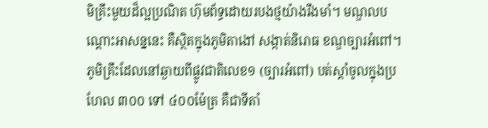មិគ្រឹះមួយដ៏ល្អប្រណិត ហ៊ុមព័ទ្ធដោយរបងថ្មយ៉ាងរឹងមាំ។ មណ្ឌលបណ្ដោះអាសន្ននេះ គឺស្ថិតក្នុងភូមិតាងៅ សង្កាត់និរោធ ខណ្ឌច្បារអំពៅ។ ភូមិគ្រឹះដែលនៅឆ្ងាយពីផ្លូវជាតិលេខ១ (ច្បារអំពៅ) បត់ស្ដាំចូលក្នុងប្រហែល ៣០០ ទៅ ៤០០ម៉ែត្រ គឺជាទីតាំ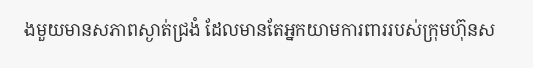ងមួយមានសភាពស្ងាត់ជ្រងំ ដែលមានតែអ្នកយាមការពាររបស់ក្រុមហ៊ុនស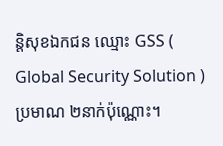ន្តិសុខឯកជន ឈ្មោះ GSS ( Global Security Solution ) ប្រមាណ ២នាក់ប៉ុណ្ណោះ។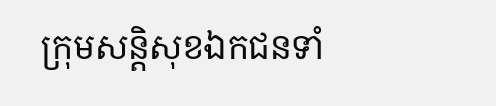ក្រុមសន្តិសុខឯកជនទាំ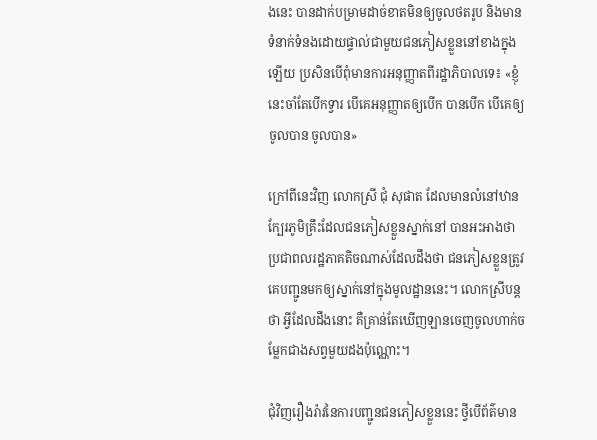ងនេះ បានដាក់បម្រាមដាច់ខាតមិនឲ្យចូលថតរូប និងមានទំនាក់ទំនងដោយផ្ទាល់ជាមួយជនភៀសខ្លួននៅខាងក្នុងឡើយ ប្រសិនបើពុំមានការអនុញ្ញាតពីរដ្ឋាភិបាលទេ៖ «ខ្ញុំនេះចាំតែបើកទ្វារ បើគេអនុញ្ញាតឲ្យបើក បានបើក បើគេឲ្យចូលបាន ចូលបាន»

ក្រៅពីនេះវិញ លោកស្រី ជុំ សុផាត ដែលមានលំនៅឋានក្បែរភូមិគ្រឹះដែលជនភៀសខ្លួនស្នាក់នៅ បានអះអាងថា ប្រជាពលរដ្ឋភាគតិចណាស់ដែលដឹងថា ជនភៀសខ្លួនត្រូវគេបញ្ជូនមកឲ្យស្នាក់នៅក្នុងមូលដ្ឋាននេះ។ លោកស្រីបន្តថា អ្វីដែលដឹងនោះ គឺគ្រាន់តែឃើញឡានចេញចូលហាក់ចម្លែកជាងសព្វមួយដងប៉ុណ្ណោះ។

ជុំវិញរឿងរ៉ាវនៃការបញ្ជូនជនភៀសខ្លួននេះ ថ្វីបើព័ត៌មាន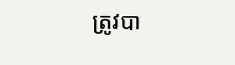ត្រូវបា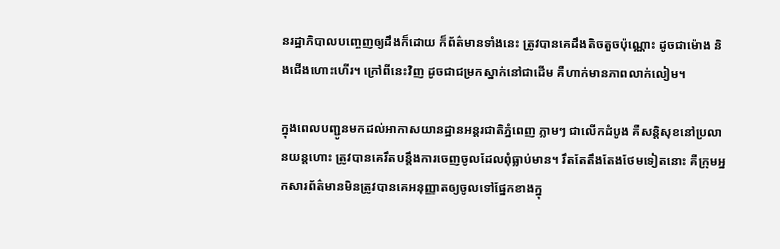នរដ្ឋាភិបាលបញ្ចេញឲ្យដឹងក៏ដោយ ក៏ព័ត៌មានទាំងនេះ ត្រូវបានគេដឹងតិចតួចប៉ុណ្ណោះ ដូចជាម៉ោង និងជើងហោះហើរ។ ក្រៅពីនេះវិញ ដូចជាជម្រកស្នាក់នៅជាដើម គឺហាក់មានភាពលាក់លៀម។

ក្នុងពេលបញ្ជូនមកដល់អាកាសយានដ្ឋានអន្តរជាតិភ្នំពេញ ភ្លាមៗ ជាលើកដំបូង គឺសន្តិសុខនៅប្រលានយន្តហោះ ត្រូវបានគេរឹតបន្តឹងការចេញចូលដែលពុំធ្លាប់មាន។ រឹតតែតឹងតែងថែមទៀតនោះ គឺក្រុមអ្នកសារព័ត៌មានមិនត្រូវបានគេអនុញ្ញាតឲ្យចូលទៅផ្នែកខាងក្នុ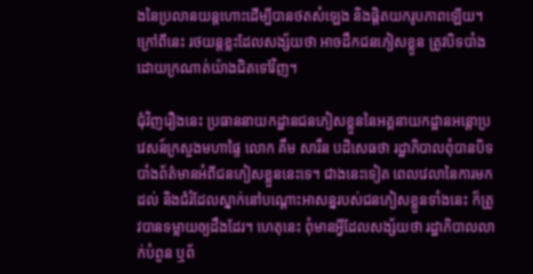ងនៃប្រលានយន្តហោះដើម្បីបានថតសំឡេង និងផ្ដិតយករូបភាពឡើយ។ ក្រៅពីនេះ រថយន្តខ្លះដែលសង្ស័យថា អាចដឹកជនភៀសខ្លួន ត្រូវបិទបាំងដោយក្រណាត់យ៉ាងជិតទៅវិញ។

ជុំវិញរឿងនេះ ប្រធាននាយកដ្ឋានជនភៀសខ្លួននៃអគ្គនាយកដ្ឋានអន្តោប្រវេសន៍ក្រសួងមហាផ្ទៃ លោក គឹម សារឹន បដិសេធថា រដ្ឋាភិបាលពុំបានបិទបាំងព័ត៌មានអំពីជនភៀសខ្លួននេះទេ។ ជាងនេះទៀត ពេលវេលានៃការមកដល់ និងជំរំដែលស្នាក់នៅបណ្ដោះអាសន្នរបស់ជនភៀសខ្លួនទាំងនេះ ក៏ត្រូវបានទម្លាយឲ្យដឹងដែរ។ ហេតុនេះ ពុំមានអ្វីដែលសង្ស័យថា រដ្ឋាភិបាលលាក់បំពួន ឬព័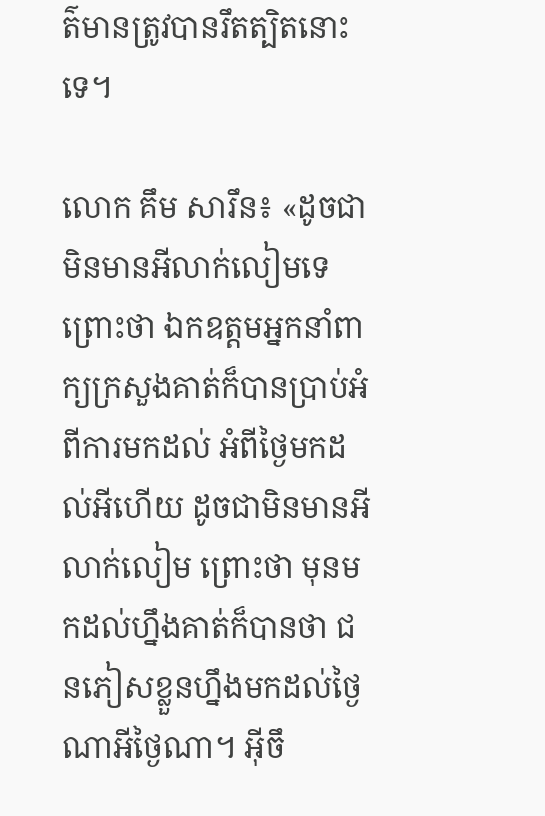ត៌មានត្រូវបានរឹតត្បិតនោះទេ។

លោក គឹម សារឹន៖ «ដូចជាមិនមានអីលាក់លៀមទេ ព្រោះថា ឯកឧត្ដមអ្នកនាំពាក្យក្រសួងគាត់ក៏បានប្រាប់អំពីការមកដល់ អំពីថ្ងៃមកដល់អីហើយ ដូចជាមិនមានអីលាក់លៀម ព្រោះថា មុនមកដល់ហ្នឹងគាត់ក៏បានថា ជនភៀសខ្លួនហ្នឹងមកដល់ថ្ងៃណាអីថ្ងៃណា។ អ៊ីចឹ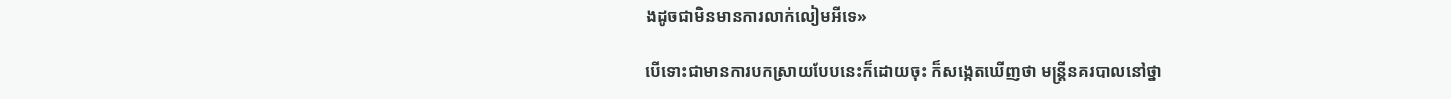ងដូចជាមិនមានការលាក់លៀមអីទេ»

បើទោះជាមានការបកស្រាយបែបនេះក៏ដោយចុះ ក៏សង្កេតឃើញថា មន្ត្រីនគរបាលនៅថ្នា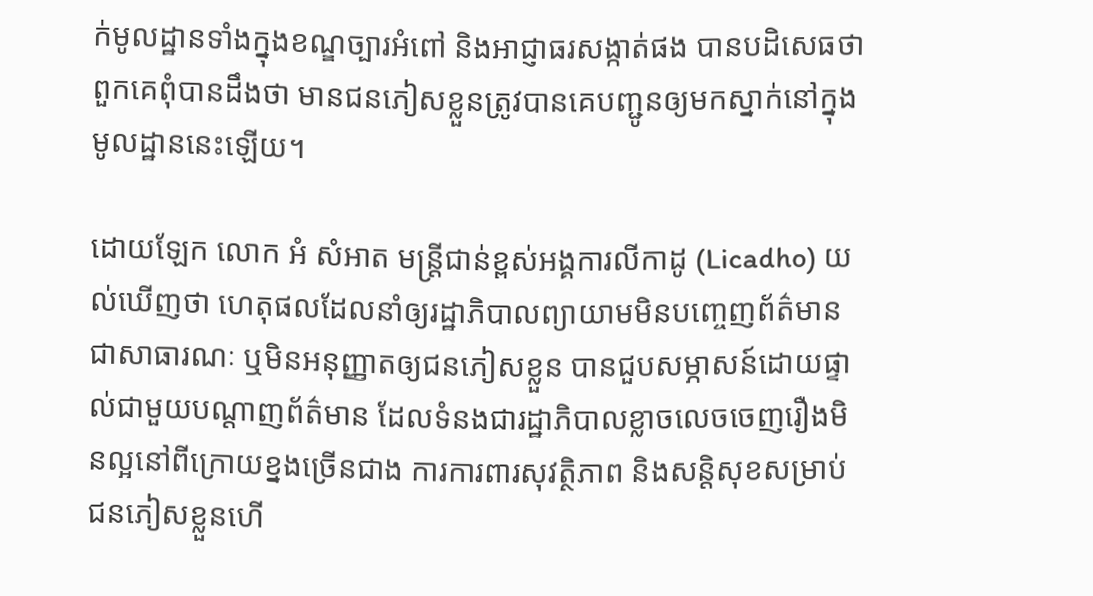ក់មូលដ្ឋានទាំងក្នុងខណ្ឌច្បារអំពៅ និងអាជ្ញាធរសង្កាត់ផង បានបដិសេធថា ពួកគេពុំបានដឹងថា មានជនភៀសខ្លួនត្រូវបានគេបញ្ជូនឲ្យមកស្នាក់នៅក្នុងមូលដ្ឋាននេះឡើយ។

ដោយឡែក លោក អំ សំអាត មន្ត្រីជាន់ខ្ពស់អង្គការលីកាដូ (Licadho) យល់ឃើញថា ហេតុផលដែលនាំឲ្យរដ្ឋាភិបាលព្យាយាមមិនបញ្ចេញព័ត៌មានជាសាធារណៈ ឬមិនអនុញ្ញាតឲ្យជនភៀសខ្លួន បានជួបសម្ភាសន៍ដោយផ្ទាល់ជាមួយបណ្ដាញព័ត៌មាន ដែលទំនងជារដ្ឋាភិបាលខ្លាចលេចចេញរឿងមិនល្អនៅពីក្រោយខ្នងច្រើនជាង ការការពារសុវត្ថិភាព និងសន្តិសុខសម្រាប់ជនភៀសខ្លួនហើ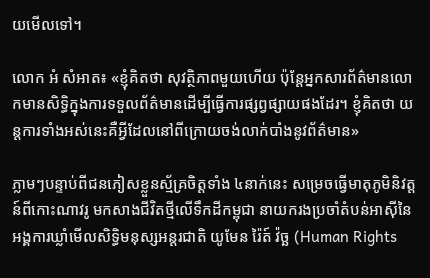យមើលទៅ។

លោក អំ សំអាត៖ «ខ្ញុំគិតថា សុវត្ថិភាពមួយហើយ ប៉ុន្តែអ្នកសារព័ត៌មានលោកមានសិទ្ធិក្នុងការទទួលព័ត៌មានដើម្បីធ្វើការផ្សព្វផ្សាយផងដែរ។ ខ្ញុំគិតថា យន្តការទាំងអស់នេះគឺអ្វីដែលនៅពីក្រោយចង់លាក់បាំងនូវព័ត៌មាន»

ភ្លាមៗបន្ទាប់ពីជនភៀសខ្លួនស្ម័គ្រចិត្តទាំង ៤នាក់នេះ សម្រេចធ្វើមាតុភូមិនិវត្តន៍ពីកោះណាវរូ មកសាងជីវិតថ្មីលើទឹកដីកម្ពុជា នាយករងប្រចាំតំបន់អាស៊ីនៃអង្គការឃ្លាំមើលសិទ្ធិមនុស្សអន្តរជាតិ យូមែន រ៉ៃត៍ វ៉ច្ឆ (Human Rights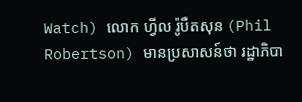Watch) លោក ហ្វីល រ៉ូបឺតសុន (Phil Robertson) មានប្រសាសន៍ថា រដ្ឋាភិបា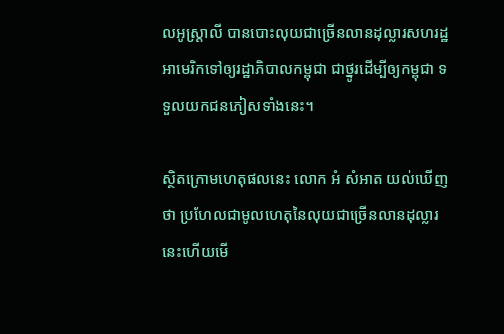លអូស្ត្រាលី បានបោះលុយជាច្រើនលានដុល្លារសហរដ្ឋអាមេរិកទៅឲ្យរដ្ឋាភិបាលកម្ពុជា ជាថ្នូរដើម្បីឲ្យកម្ពុជា ទទួលយកជនភៀសទាំងនេះ។

ស្ថិតក្រោមហេតុផលនេះ លោក អំ សំអាត យល់ឃើញថា ប្រហែលជាមូលហេតុនៃលុយជាច្រើនលានដុល្លារនេះហើយមើ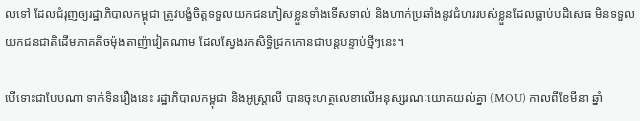លទៅ ដែលជំរុញឲ្យរដ្ឋាភិបាលកម្ពុជា ត្រូវបង្ខំចិត្តទទួលយកជនភៀសខ្លួនទាំងទើសទាល់ និងហាក់ប្រឆាំងនូវជំហររបស់ខ្លួនដែលធ្លាប់បដិសេធ មិនទទួលយកជនជាតិដើមភាគតិចម៉ុងតាញ៉ាវៀតណាម ដែលស្វែងរកសិទ្ធិជ្រកកោនជាបន្តបន្ទាប់ថ្មីៗនេះ។

បើទោះជាបែបណា ទាក់ទិនរឿងនេះ រដ្ឋាភិបាលកម្ពុជា និងអូស្ត្រាលី បានចុះហត្ថលេខាលើអនុស្សរណៈយោគយល់គ្នា (MOU) កាលពីខែមីនា ឆ្នាំ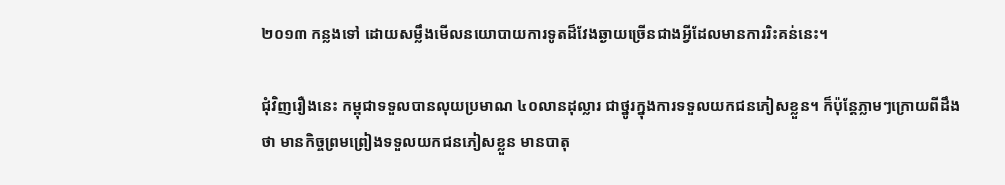២០១៣ កន្លងទៅ ដោយសម្លឹងមើលនយោបាយការទូតដ៏វែងឆ្ងាយច្រើនជាងអ្វីដែលមានការរិះគន់នេះ។

ជុំវិញរឿងនេះ កម្ពុជាទទួលបានលុយប្រមាណ ៤០លានដុល្លារ ជាថ្នូរក្នុងការទទួលយកជនភៀសខ្លួន។ ក៏ប៉ុន្តែភ្លាមៗក្រោយពីដឹងថា មានកិច្ចព្រមព្រៀងទទួលយកជនភៀសខ្លួន មានបាតុ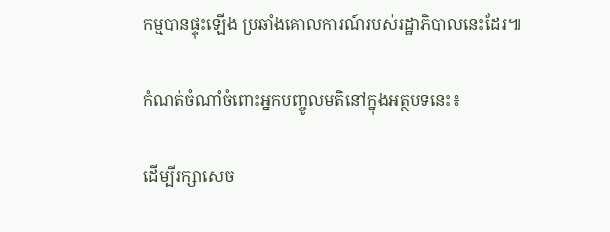កម្មបានផ្ទុះឡើង ប្រឆាំងគោលការណ៍របស់រដ្ឋាភិបាលនេះដែរ៕

កំណត់ចំណាំចំពោះអ្នកបញ្ចូលមតិនៅក្នុងអត្ថបទនេះ៖

ដើម្បីរក្សាសេច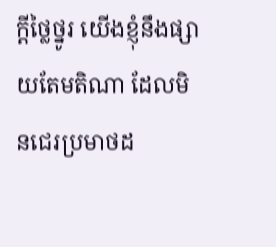ក្ដីថ្លៃថ្នូរ យើងខ្ញុំនឹងផ្សាយតែមតិណា ដែលមិនជេរប្រមាថដ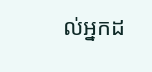ល់អ្នកដ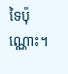ទៃប៉ុណ្ណោះ។